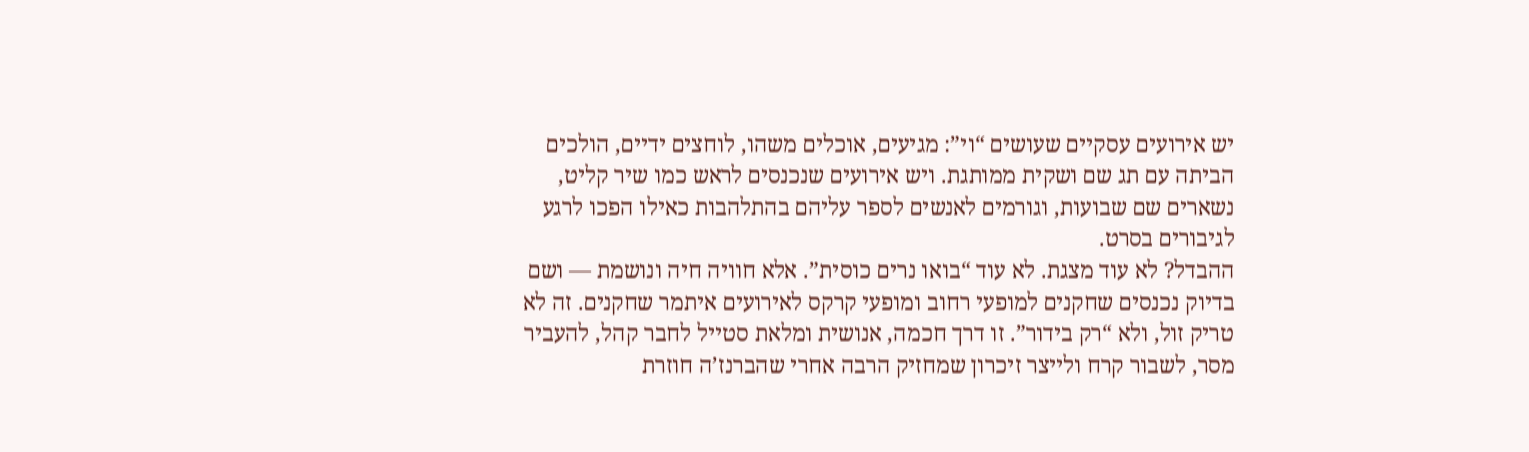יש אירועים עסקיים שעושים “וי”: מגיעים, אוכלים משהו, לוחצים ידיים, הולכים הביתה עם תג שם ושקית ממותגת. ויש אירועים שנכנסים לראש כמו שיר קליט, נשארים שם שבועות, וגורמים לאנשים לספר עליהם בהתלהבות כאילו הפכו לרגע לגיבורים בסרט.
ההבדל? לא עוד מצגת. לא עוד “בואו נרים כוסית”. אלא חוויה חיה ונושמת — ושם בדיוק נכנסים שחקנים למופעי רחוב ומופעי קרקס לאירועים איתמר שחקנים. זה לא טריק זול, ולא “רק בידור”. זו דרך חכמה, אנושית ומלאת סטייל לחבר קהל, להעביר מסר, לשבור קרח ולייצר זיכרון שמחזיק הרבה אחרי שהברנז’ה חוזרת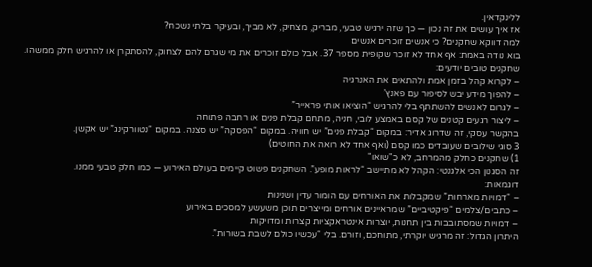ללינקדאין.
אז איך עושים את זה נכון — כך שזה ירגיש טבעי, מבריק, מצחיק, לא מביך, ובעיקר בלתי נשכח?
למה דווקא שחקנים? כי אנשים זוכרים אנשים
בוא נודה באמת: אף אחד לא זוכר שקופית מספר 37. אבל כולם זוכרים את מי שגרם להם לצחוק, להסתקרן או להרגיש חלק ממשהו.
שחקנים טובים יודעים:
– לקרוא קהל בזמן אמת ולהתאים את האנרגיה
– להפוך מידע יבש לסיפור עם פאנץ’
– לגרום לאנשים להשתתף בלי להרגיש “הוציאו אותי פראייר”
– ליצור רגעים קטנים של קסם באמצע לובי, חניה, מתחם קבלת פנים או רחבה פתוחה
בהקשר עסקי, זה שדרוג אדיר: במקום “קבלת פנים” יש חוויה. במקום “הפסקה” יש סצנה. במקום “נטוורקינג” יש אקשן.
3 סוגי שילובים שעובדים כמו קסם (ואף אחד לא רואה את החוטים)
1) שחקנים כחלק מהמרחב, לא כ"שואו"
זה הסגנון הכי אלגנטי: הקהל לא מתיישב “לראות מופע”. השחקנים פשוט קיימים בעולם האירוע — כמו חלק טבעי ממנו.
דוגמאות:
– “דמויות מארחות” שמקבלות את האורחים עם הומור עדין ושנינות
– כתבים/צלמים “פיקטיביים” שמראיינים אורחים ומייצרים תוכן משעשע למסכים באירוע
– דמויות שמסתובבות בין תחנות, יוצרות אינטראקציות קצרות ומדויקות
היתרון הגדול: זה מרגיש יוקרתי, מתוחכם, וזורם. בלי “עכשיו כולם לשבת בשורות”.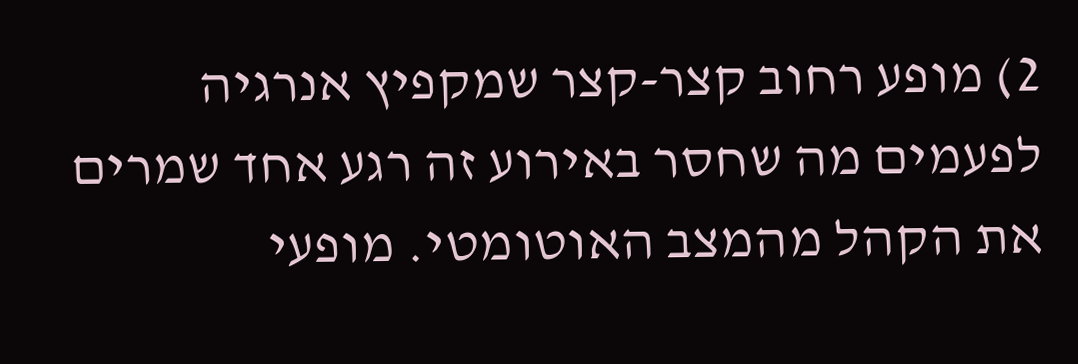2) מופע רחוב קצר-קצר שמקפיץ אנרגיה
לפעמים מה שחסר באירוע זה רגע אחד שמרים את הקהל מהמצב האוטומטי. מופעי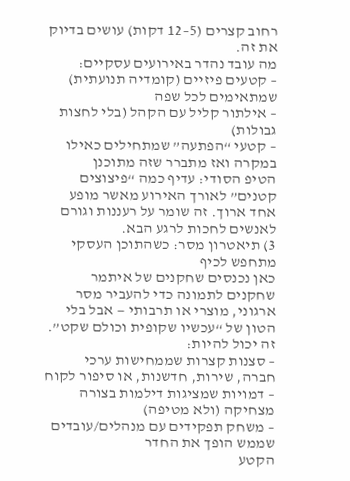רחוב קצרים (5–12 דקות) עושים בדיוק את זה.
מה עובד נהדר באירועים עסקיים:
– קטעים פיזיים (קומדיה תנועתית) שמתאימים לכל שפה
– אילתור קליל עם הקהל (בלי לחצות גבולות)
– קטעי “הפתעה” שמתחילים כאילו במקרה ואז מתברר שזה מתוכנן
הטיפ הסודי: עדיף כמה “פיצוצים קטנים” לאורך האירוע מאשר מופע אחד ארוך. זה שומר על רעננות וגורם לאנשים לחכות לרגע הבא.
3) תיאטרון מסר: כשהתוכן העסקי מתחפש לכיף
כאן נכנסים שחקנים של איתמר שחקנים לתמונה כדי להעביר מסר ארגוני, מוצרי או תרבותי — אבל בלי הטון של “עכשיו שקופית וכולם שקט”.
זה יכול להיות:
– סצנות קצרות שממחישות ערכי חברה, שירות, חדשנות, או סיפור לקוח
– דמויות שמציגות דילמות בצורה מצחיקה (ולא מטיפה)
– משחק תפקידים עם מנהלים/עובדים שממש הופך את החדר
הקטע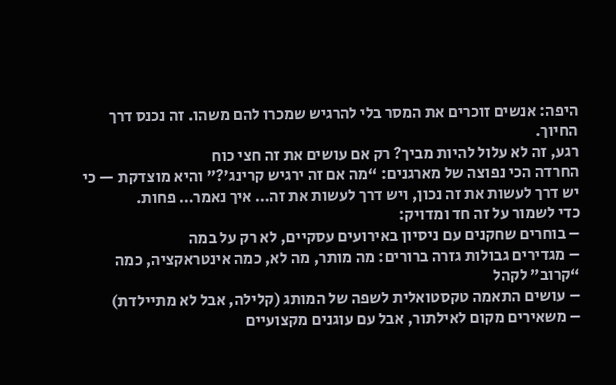היפה: אנשים זוכרים את המסר בלי להרגיש שמכרו להם משהו. זה נכנס דרך החיוך.
רגע, זה לא עלול להיות מביך? רק אם עושים את זה חצי כוח
החרדה הכי נפוצה של מארגנים: “מה אם זה ירגיש קרינג’?” והיא מוצדקת — כי יש דרך לעשות את זה נכון, ויש דרך לעשות את זה… איך נאמר… פחות.
כדי לשמור על זה חד ומדויק:
– בוחרים שחקנים עם ניסיון באירועים עסקיים, לא רק על במה
– מגדירים גבולות גזרה ברורים: מה מותר, מה לא, כמה אינטראקציה, כמה “קרוב” לקהל
– עושים התאמה טקסטואלית לשפה של המותג (קלילה, אבל לא מתיילדת)
– משאירים מקום לאילתור, אבל עם עוגנים מקצועיים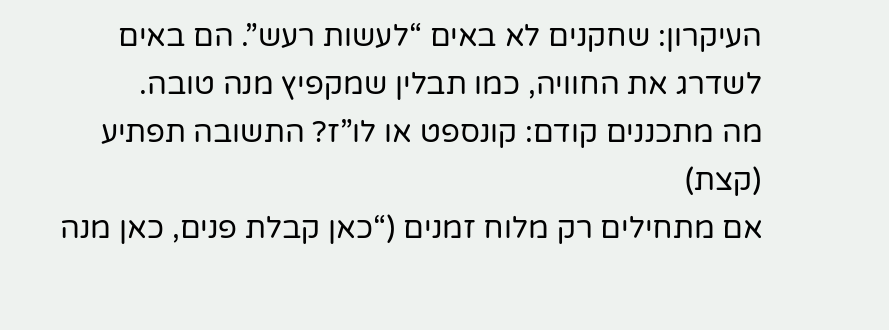העיקרון: שחקנים לא באים “לעשות רעש”. הם באים לשדרג את החוויה, כמו תבלין שמקפיץ מנה טובה.
מה מתכננים קודם: קונספט או לו”ז? התשובה תפתיע (קצת)
אם מתחילים רק מלוח זמנים (“כאן קבלת פנים, כאן מנה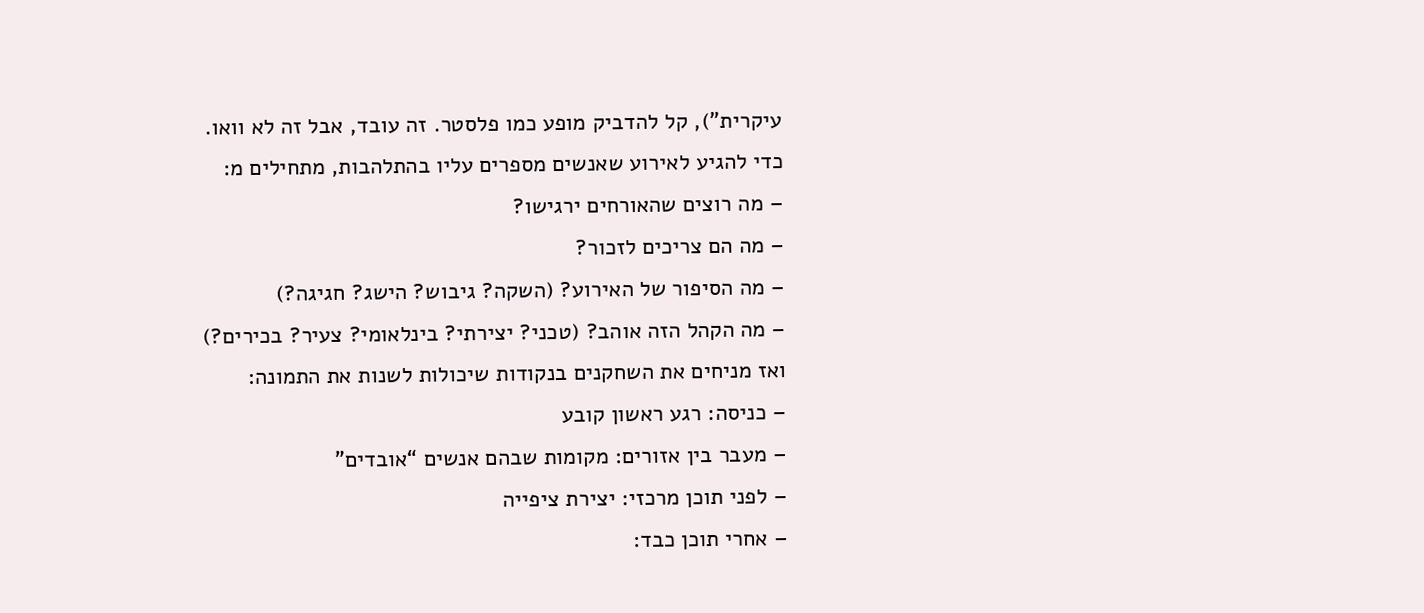עיקרית”), קל להדביק מופע כמו פלסטר. זה עובד, אבל זה לא וואו.
כדי להגיע לאירוע שאנשים מספרים עליו בהתלהבות, מתחילים מ:
– מה רוצים שהאורחים ירגישו?
– מה הם צריכים לזכור?
– מה הסיפור של האירוע? (השקה? גיבוש? הישג? חגיגה?)
– מה הקהל הזה אוהב? (טכני? יצירתי? בינלאומי? צעיר? בכירים?)
ואז מניחים את השחקנים בנקודות שיכולות לשנות את התמונה:
– כניסה: רגע ראשון קובע
– מעבר בין אזורים: מקומות שבהם אנשים “אובדים”
– לפני תוכן מרכזי: יצירת ציפייה
– אחרי תוכן כבד: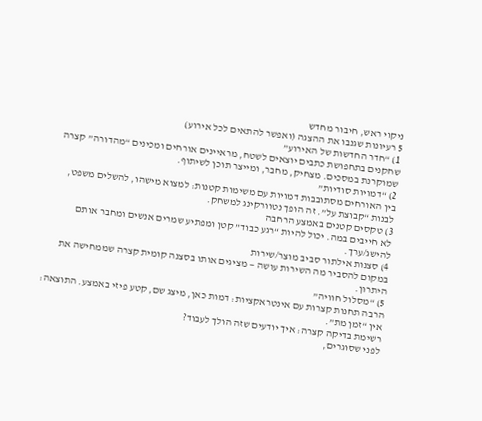ניקוי ראש, חיבור מחדש
5 רעיונות שגנבו את ההצגה (ואפשר להתאים לכל אירוע)
1) “חדר החדשות של האירוע”
שחקנים בתחפושת כתבים יוצאים לשטח, מראיינים אורחים ומכינים “מהדורה” קצרה שמוקרנת במסכים. מצחיק, מחבר, ומייצר תוכן לשיתוף.
2) “דמויות סודיות”
בין האורחים מסתובבות דמויות עם משימות קטנות: למצוא מישהו, להשלים משפט, לבנות “קבוצת על”. זה הופך נטוורקינג למשחק.
3) טקסים קטנים באמצע הרחבה
לא חייבים במה. יכול להיות “רגע כבוד” קטן ומפתיע שמרים אנשים ומחבר אותם להישג/ערך.
4) סצנות אילתור סביב מוצר/שירות
במקום להסביר מה השירות עושה — מציגים אותו בסצנה קומית קצרה שממחישה את היתרון.
5) “מסלול חוויה”
הרבה תחנות קצרות עם אינטראקציות: דמות כאן, מיצג שם, קטע פיזי באמצע. התוצאה: אין “זמן מת”.
רשימת בדיקה קצרה: איך יודעים שזה הולך לעבוד?
לפני שסוגרים,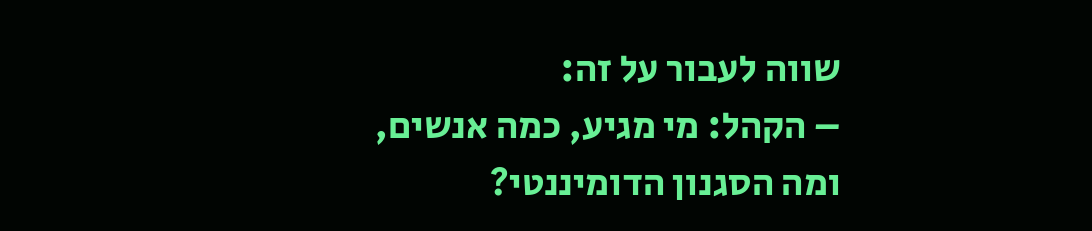שווה לעבור על זה:
– הקהל: מי מגיע, כמה אנשים, ומה הסגנון הדומיננטי?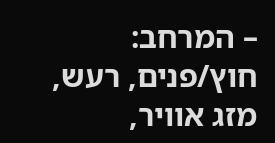– המרחב: חוץ/פנים, רעש, מזג אוויר,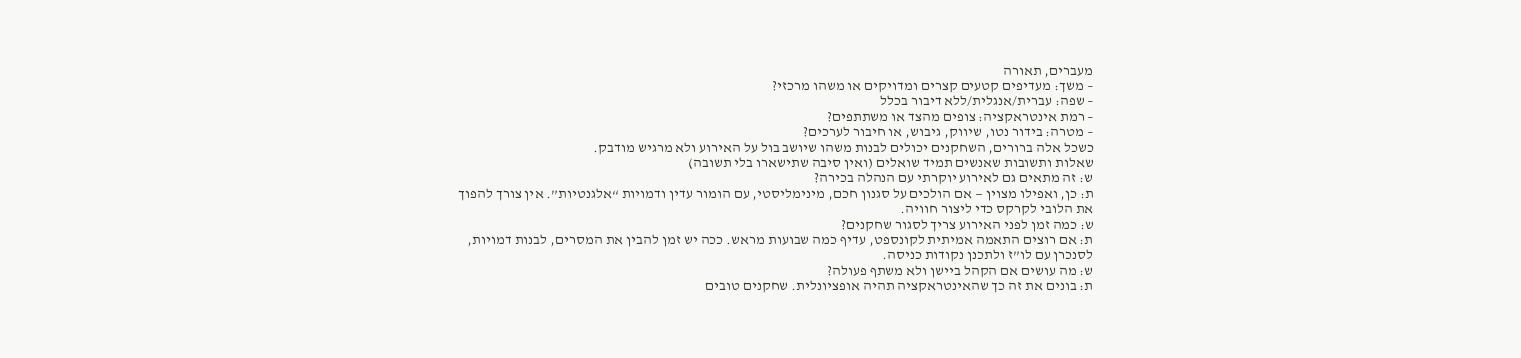מעברים, תאורה
– משך: מעדיפים קטעים קצרים ומדויקים או משהו מרכזי?
– שפה: עברית/אנגלית/ללא דיבור בכלל
– רמת אינטראקציה: צופים מהצד או משתתפים?
– מטרה: בידור נטו, שיווק, גיבוש, או חיבור לערכים?
כשכל אלה ברורים, השחקנים יכולים לבנות משהו שיושב בול על האירוע ולא מרגיש מודבק.
שאלות ותשובות שאנשים תמיד שואלים (ואין סיבה שתישארו בלי תשובה)
ש: זה מתאים גם לאירוע יוקרתי עם הנהלה בכירה?
ת: כן, ואפילו מצוין — אם הולכים על סגנון חכם, מינימליסטי, עם הומור עדין ודמויות “אלגנטיות”. אין צורך להפוך את הלובי לקרקס כדי ליצור חוויה.
ש: כמה זמן לפני האירוע צריך לסגור שחקנים?
ת: אם רוצים התאמה אמיתית לקונספט, עדיף כמה שבועות מראש. ככה יש זמן להבין את המסרים, לבנות דמויות, לסנכרן עם לו”ז ולתכנן נקודות כניסה.
ש: מה עושים אם הקהל ביישן ולא משתף פעולה?
ת: בונים את זה כך שהאינטראקציה תהיה אופציונלית. שחקנים טובים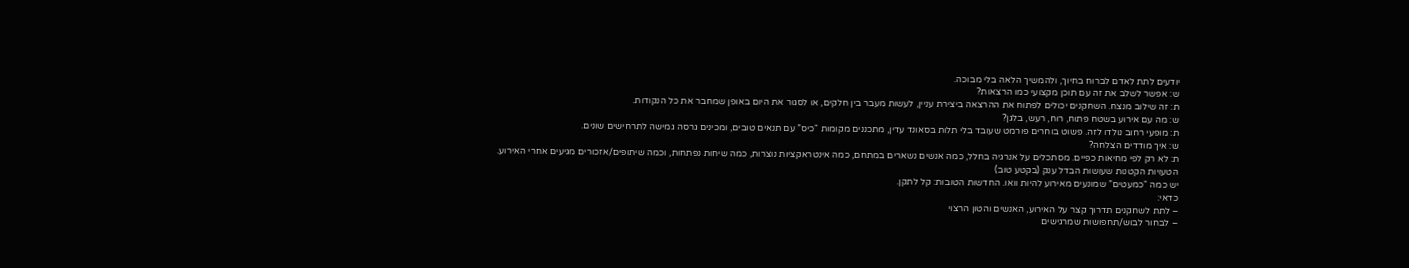יודעים לתת לאדם לברוח בחיוך, ולהמשיך הלאה בלי מבוכה.
ש: אפשר לשלב את זה עם תוכן מקצועי כמו הרצאות?
ת: זה שילוב מנצח. השחקנים יכולים לפתוח את ההרצאה ביצירת עניין, לעשות מעבר בין חלקים, או לסגור את היום באופן שמחבר את כל הנקודות.
ש: מה עם אירוע בשטח פתוח, רוח, רעש, בלגן?
ת: מופעי רחוב נולדו לזה. פשוט בוחרים פורמט שעובד בלי תלות בסאונד עדין, מתכננים מקומות “כיס” עם תנאים טובים, ומכינים גרסה גמישה לתרחישים שונים.
ש: איך מודדים הצלחה?
ת: לא רק לפי מחיאות כפיים. מסתכלים על אנרגיה בחלל, כמה אנשים נשארים במתחם, כמה אינטראקציות נוצרות, כמה שיחות נפתחות, וכמה שיתופים/אזכורים מגיעים אחרי האירוע.
הטעויות הקטנות שעושות הבדל ענק (בקטע טוב)
יש כמה “כמעטים” שמונעים מאירוע להיות וואו. החדשות הטובות: קל לתקן.
כדאי:
– לתת לשחקנים תדרוך קצר על האירוע, האנשים והטון הרצוי
– לבחור לבוש/תחפושות שמרגישים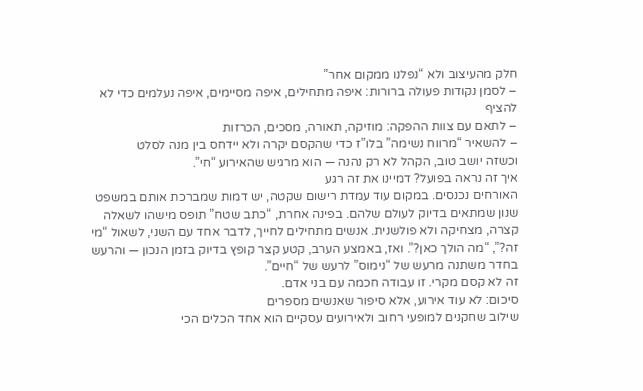חלק מהעיצוב ולא “נפלנו ממקום אחר”
– לסמן נקודות פעולה ברורות: איפה מתחילים, איפה מסיימים, איפה נעלמים כדי לא להציף
– לתאם עם צוות ההפקה: מוזיקה, תאורה, מסכים, הכרזות
– להשאיר “מרווח נשימה” בלו”ז כדי שהקסם יקרה ולא יידחס בין מנה לסלט
וכשזה יושב טוב, הקהל לא רק נהנה — הוא מרגיש שהאירוע “חי”.
איך זה נראה בפועל? דמיינו את זה רגע
האורחים נכנסים. במקום עוד עמדת רישום שקטה, יש דמות שמברכת אותם במשפט שנון שמתאים בדיוק לעולם שלהם. בפינה אחרת, “כתב שטח” תופס מישהו לשאלה קצרה, מצחיקה ולא פולשנית. אנשים מתחילים לחייך, לדבר אחד עם השני, לשאול “מי זה?”, “מה הולך כאן?”. ואז, באמצע הערב, קטע קצר קופץ בדיוק בזמן הנכון — והרעש בחדר משתנה מרעש של “נימוס” לרעש של “חיים”.
זה לא קסם מקרי. זו עבודה חכמה עם בני אדם.
סיכום: לא עוד אירוע, אלא סיפור שאנשים מספרים
שילוב שחקנים למופעי רחוב ולאירועים עסקיים הוא אחד הכלים הכי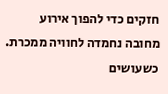חזקים כדי להפוך אירוע מחובה נחמדה לחוויה ממכרת. כשעושים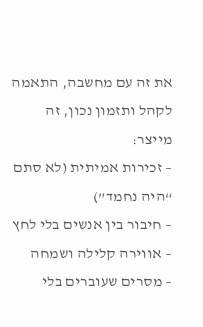את זה עם מחשבה, התאמה לקהל ותזמון נכון, זה מייצר:
– זכירות אמיתית (לא סתם “היה נחמד”)
– חיבור בין אנשים בלי לחץ
– אווירה קלילה ושמחה
– מסרים שעוברים בלי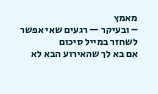מאמץ
– ובעיקר — רגעים שאי אפשר לשחזר במייל סיכום
אם בא לך שהאירוע הבא לא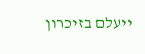ייעלם בזיכרון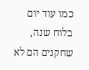כמו עוד יום בלוח שנה, שחקנים הם לא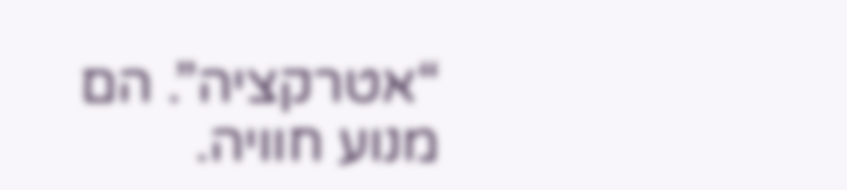“אטרקציה”. הם מנוע חוויה.